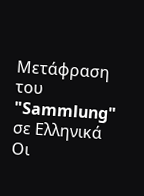Μετάφραση του "Sammlung" σε Ελληνικά
Οι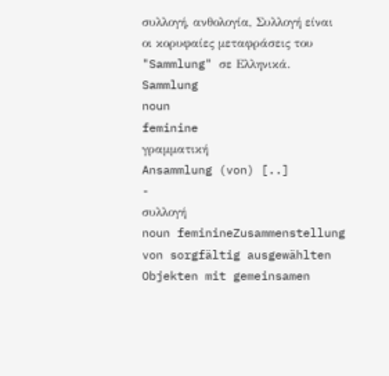συλλογή, ανθολογία, Συλλογή είναι οι κορυφαίες μεταφράσεις του "Sammlung" σε Ελληνικά.
Sammlung
noun
feminine
γραμματική
Ansammlung (von) [..]
-
συλλογή
noun feminineZusammenstellung von sorgfältig ausgewählten Objekten mit gemeinsamen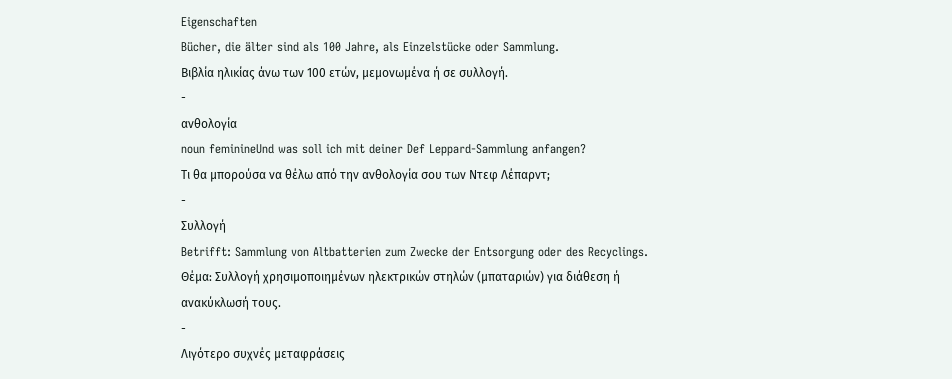Eigenschaften
Bücher, die älter sind als 100 Jahre, als Einzelstücke oder Sammlung.
Βιβλία ηλικίας άνω των 100 ετών, μεμονωμένα ή σε συλλογή.
-
ανθολογία
noun feminineUnd was soll ich mit deiner Def Leppard-Sammlung anfangen?
Τι θα μπορούσα να θέλω από την ανθολογία σου των Ντεφ Λέπαρντ;
-
Συλλογή
Betrifft: Sammlung von Altbatterien zum Zwecke der Entsorgung oder des Recyclings.
Θέμα: Συλλογή χρησιμοποιημένων ηλεκτρικών στηλών (μπαταριών) για διάθεση ή ανακύκλωσή τους.
-
Λιγότερο συχνές μεταφράσεις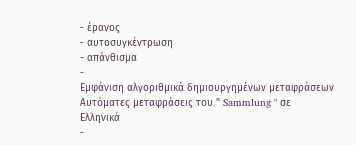- έρανος
- αυτοσυγκέντρωση
- απάνθισμα
-
Εμφάνιση αλγοριθμικά δημιουργημένων μεταφράσεων
Αυτόματες μεταφράσεις του " Sammlung " σε Ελληνικά
-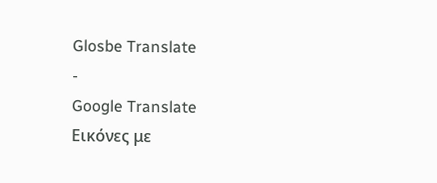Glosbe Translate
-
Google Translate
Εικόνες με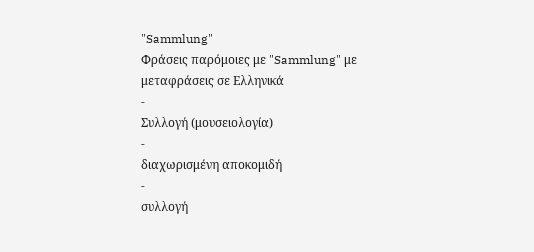"Sammlung"
Φράσεις παρόμοιες με "Sammlung" με μεταφράσεις σε Ελληνικά
-
Συλλογή (μουσειολογία)
-
διαχωρισμένη αποκομιδή
-
συλλογή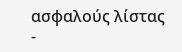ασφαλούς λίστας
-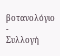βοτανολόγιο
-
Συλλογή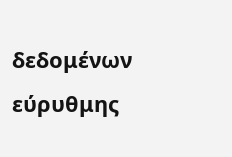δεδομένων εύρυθμης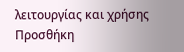λειτουργίας και χρήσης
Προσθήκη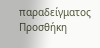παραδείγματος
Προσθήκη